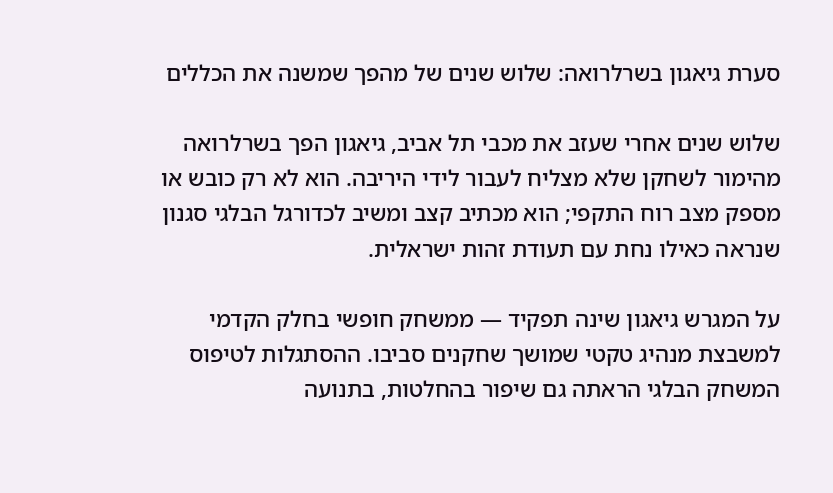סערת גיאגון בשרלרואה: שלוש שנים של מהפך שמשנה את הכללים

שלוש שנים אחרי שעזב את מכבי תל אביב, גיאגון הפך בשרלרואה מהימור לשחקן שלא מצליח לעבור לידי היריבה. הוא לא רק כובש או מספק מצב רוח התקפי; הוא מכתיב קצב ומשיב לכדורגל הבלגי סגנון שנראה כאילו נחת עם תעודת זהות ישראלית.

על המגרש גיאגון שינה תפקיד — ממשחק חופשי בחלק הקדמי למשבצת מנהיג טקטי שמושך שחקנים סביבו. ההסתגלות לטיפוס המשחק הבלגי הראתה גם שיפור בהחלטות, בתנועה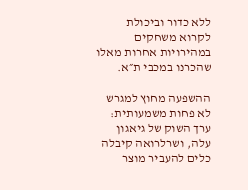ללא כדור וביכולת לקרוא משחקים במהירויות אחרות מאלו שהכרנו במכבי ת״א.

ההשפעה מחוץ למגרש לא פחות משמעותית: ערך השוק של גיאגון עלה, ושרלרואה קיבלה כלים להעביר מוצר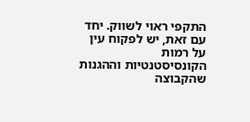התקפי ראוי לשווק. יחד עם זאת, יש לפקוח עין על רמות הקונסיסטנטיות וההגנות שהקבוצה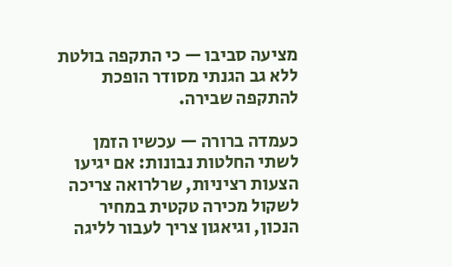מציעה סביבו — כי התקפה בולטת ללא גב הגנתי מסודר הופכת להתקפה שבירה.

כעמדה ברורה — עכשיו הזמן לשתי החלטות נבונות: אם יגיעו הצעות רציניות, שרלרואה צריכה לשקול מכירה טקטית במחיר הנכון, וגיאגון צריך לעבור לליגה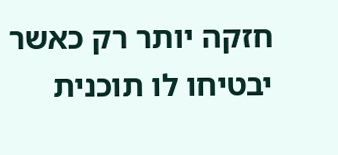חזקה יותר רק כאשר יבטיחו לו תוכנית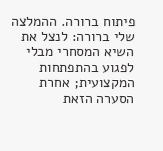פיתוח ברורה. ההמלצה שלי ברורה: לנצל את השיא המסחרי מבלי לפגוע בהתפתחות המקצועית; אחרת הסערה הזאת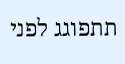תתפוגג לפני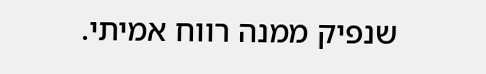שנפיק ממנה רווח אמיתי.